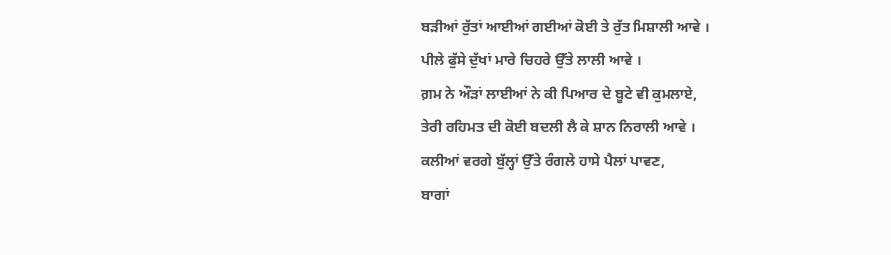ਬੜੀਆਂ ਰੁੱਤਾਂ ਆਈਆਂ ਗਈਆਂ ਕੋਈ ਤੇ ਰੁੱਤ ਮਿਸ਼ਾਲੀ ਆਵੇ ।
ਪੀਲੇ ਫੁੱਸੇ ਦੁੱਖਾਂ ਮਾਰੇ ਚਿਹਰੇ ਉੱਤੇ ਲਾਲੀ ਆਵੇ ।
ਗ਼ਮ ਨੇ ਔੜਾਂ ਲਾਈਆਂ ਨੇ ਕੀ ਪਿਆਰ ਦੇ ਬੂਟੇ ਵੀ ਕੁਮਲਾਏ,
ਤੇਰੀ ਰਹਿਮਤ ਦੀ ਕੋਈ ਬਦਲੀ ਲੈ ਕੇ ਸ਼ਾਨ ਨਿਰਾਲੀ ਆਵੇ ।
ਕਲੀਆਂ ਵਰਗੇ ਬੁੱਲ੍ਹਾਂ ਉੱਤੇ ਰੰਗਲੇ ਹਾਸੇ ਪੈਲਾਂ ਪਾਵਣ,
ਬਾਗਾਂ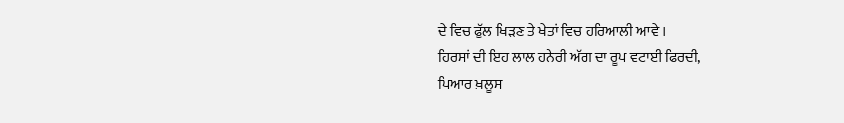ਦੇ ਵਿਚ ਫੁੱਲ ਖਿੜਣ ਤੇ ਖੇਤਾਂ ਵਿਚ ਹਰਿਆਲੀ ਆਵੇ ।
ਹਿਰਸਾਂ ਦੀ ਇਹ ਲਾਲ ਹਨੇਰੀ ਅੱਗ ਦਾ ਰੂਪ ਵਟਾਈ ਫਿਰਦੀ,
ਪਿਆਰ ਖ਼ਲੂਸ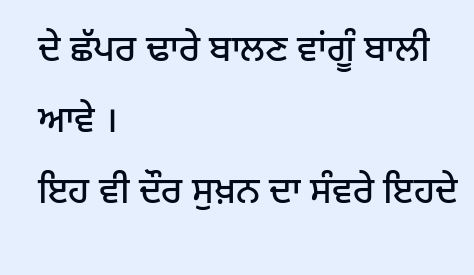ਦੇ ਛੱਪਰ ਢਾਰੇ ਬਾਲਣ ਵਾਂਗੂੰ ਬਾਲੀ ਆਵੇ ।
ਇਹ ਵੀ ਦੌਰ ਸੁਖ਼ਨ ਦਾ ਸੰਵਰੇ ਇਹਦੇ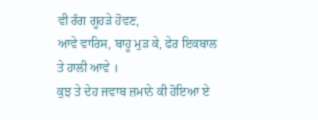ਵੀ ਰੰਗ ਗੂਹੜੇ ਹੋਵਣ,
ਆਵੇ ਵਾਰਿਸ, ਬਾਹੂ ਮੁੜ ਕੇ, ਫੇਰ ਇਕਬਾਲ ਤੇ ਹਾਲੀ ਆਵੇ ।
ਕੁਝ ਤੇ ਦੇਹ ਜਵਾਬ ਜ਼ਮਾਨੇ ਕੀ ਹੋਇਆ ਏ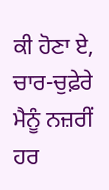ਕੀ ਹੋਣਾ ਏ,
ਚਾਰ-ਚੁਫ਼ੇਰੇ ਮੈਨੂੰ ਨਜ਼ਰੀਂ ਹਰ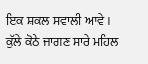ਇਕ ਸ਼ਕਲ ਸਵਾਲੀ ਆਵੇ ।
ਕੁੱਲੇ ਕੋਠੇ ਜਾਗਣ ਸਾਰੇ ਮਹਿਲ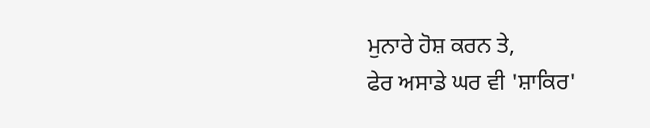ਮੁਨਾਰੇ ਹੋਸ਼ ਕਰਨ ਤੇ,
ਫੇਰ ਅਸਾਡੇ ਘਰ ਵੀ 'ਸ਼ਾਕਿਰ'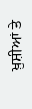ਖ਼ੁਸ਼ੀਆਂ ਤੇ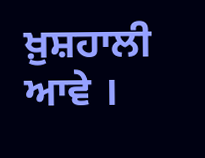ਖ਼ੁਸ਼ਹਾਲੀ ਆਵੇ ।